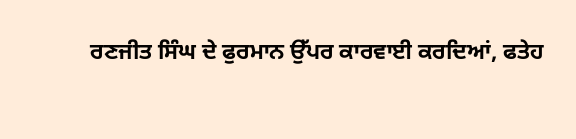ਰਣਜੀਤ ਸਿੰਘ ਦੇ ਫੁਰਮਾਨ ਉੱਪਰ ਕਾਰਵਾਈ ਕਰਦਿਆਂ, ਫਤੇਹ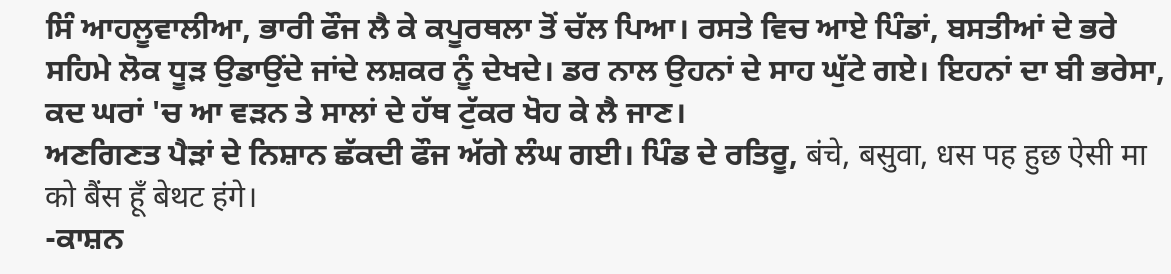ਸਿੰ ਆਹਲੂਵਾਲੀਆ, ਭਾਰੀ ਫੌਜ ਲੈ ਕੇ ਕਪੂਰਥਲਾ ਤੋਂ ਚੱਲ ਪਿਆ। ਰਸਤੇ ਵਿਚ ਆਏ ਪਿੰਡਾਂ, ਬਸਤੀਆਂ ਦੇ ਭਰੇ ਸਹਿਮੇ ਲੋਕ ਧੂੜ ਉਡਾਉਂਦੇ ਜਾਂਦੇ ਲਸ਼ਕਰ ਨੂੰ ਦੇਖਦੇ। ਡਰ ਨਾਲ ਉਹਨਾਂ ਦੇ ਸਾਹ ਘੁੱਟੇ ਗਏ। ਇਹਨਾਂ ਦਾ ਬੀ ਭਰੇਸਾ, ਕਦ ਘਰਾਂ 'ਚ ਆ ਵੜਨ ਤੇ ਸਾਲਾਂ ਦੇ ਹੱਥ ਟੁੱਕਰ ਖੋਹ ਕੇ ਲੈ ਜਾਣ।
ਅਣਗਿਣਤ ਪੈੜਾਂ ਦੇ ਨਿਸ਼ਾਨ ਛੱਕਦੀ ਫੌਜ ਅੱਗੇ ਲੰਘ ਗਈ। ਪਿੰਡ ਦੇ ਰਤਿਰੂ, बंचे, बसुवा, धस पह हुछ ऐसी मा को बैंस हूँ बेथट हंगे।
-ਕਾਸ਼ਨ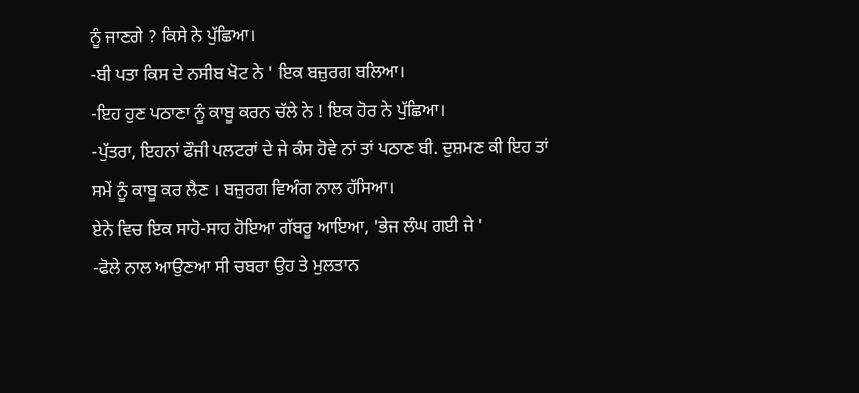ਨੂੰ ਜਾਣਗੇ ? ਕਿਸੇ ਨੇ ਪੁੱਛਿਆ।
-ਬੀ ਪਤਾ ਕਿਸ ਦੇ ਨਸੀਬ ਖੋਟ ਨੇ ' ਇਕ ਬਜ਼ੁਰਗ ਬਲਿਆ।
-ਇਹ ਹੁਣ ਪਠਾਣਾ ਨੂੰ ਕਾਬੂ ਕਰਨ ਚੱਲੇ ਨੇ ! ਇਕ ਹੋਰ ਨੇ ਪੁੱਛਿਆ।
-ਪੁੱਤਰਾ, ਇਹਨਾਂ ਫੌਜੀ ਪਲਟਰਾਂ ਦੇ ਜੇ ਕੰਸ ਹੋਵੇ ਨਾਂ ਤਾਂ ਪਠਾਣ ਬੀ. ਦੁਸ਼ਮਣ ਕੀ ਇਹ ਤਾਂ ਸਮੇਂ ਨੂੰ ਕਾਬੂ ਕਰ ਲੈਣ । ਬਜ਼ੁਰਗ ਵਿਅੰਗ ਨਾਲ ਹੱਸਿਆ।
ਏਨੇ ਵਿਚ ਇਕ ਸਾਹੋ-ਸਾਹ ਹੋਇਆ ਗੱਬਰੂ ਆਇਆ, 'ਭੇਜ ਲੰਘ ਗਈ ਜੇ '
-ਫੋਲੇ ਨਾਲ ਆਉਣਆ ਸੀ ਚਬਰਾ ਉਹ ਤੇ ਮੁਲਤਾਨ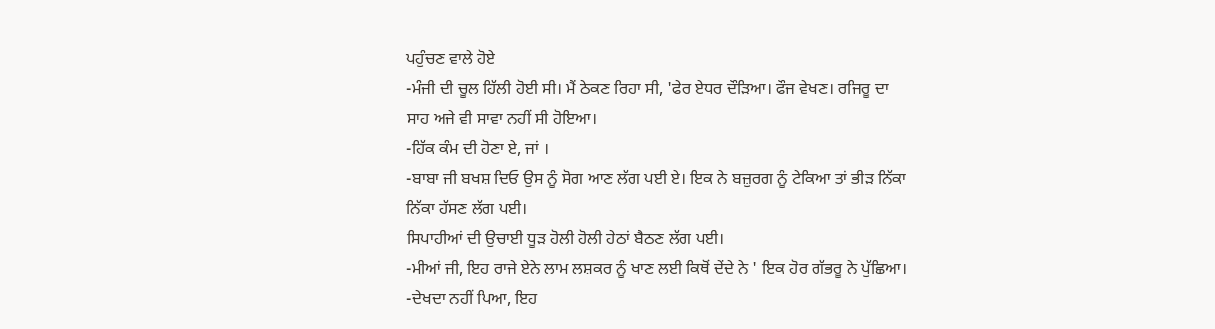ਪਹੁੰਚਣ ਵਾਲੇ ਹੋਏ
-ਮੰਜੀ ਦੀ ਚੂਲ ਹਿੱਲੀ ਹੋਈ ਸੀ। ਮੈਂ ਠੇਕਣ ਰਿਹਾ ਸੀ, 'ਫੇਰ ਏਧਰ ਦੌੜਿਆ। ਫੌਜ ਵੇਖਣ। ਰਜਿਰੂ ਦਾ ਸਾਹ ਅਜੇ ਵੀ ਸਾਵਾ ਨਹੀਂ ਸੀ ਹੋਇਆ।
-ਹਿੱਕ ਕੰਮ ਦੀ ਹੋਣਾ ਏ, ਜਾਂ ।
-ਬਾਬਾ ਜੀ ਬਖਸ਼ ਦਿਓ ਉਸ ਨੂੰ ਸੋਗ ਆਣ ਲੱਗ ਪਈ ਏ। ਇਕ ਨੇ ਬਜ਼ੁਰਗ ਨੂੰ ਟੇਕਿਆ ਤਾਂ ਭੀੜ ਨਿੱਕਾ ਨਿੱਕਾ ਹੱਸਣ ਲੱਗ ਪਈ।
ਸਿਪਾਹੀਆਂ ਦੀ ਉਚਾਈ ਧੂੜ ਹੋਲੀ ਹੋਲੀ ਹੇਠਾਂ ਬੈਠਣ ਲੱਗ ਪਈ।
-ਮੀਆਂ ਜੀ, ਇਹ ਰਾਜੇ ਏਨੇ ਲਾਮ ਲਸ਼ਕਰ ਨੂੰ ਖਾਣ ਲਈ ਕਿਥੋਂ ਦੇਂਦੇ ਨੇ ' ਇਕ ਹੋਰ ਗੱਭਰੂ ਨੇ ਪੁੱਛਿਆ।
-ਦੇਖਦਾ ਨਹੀਂ ਪਿਆ, ਇਹ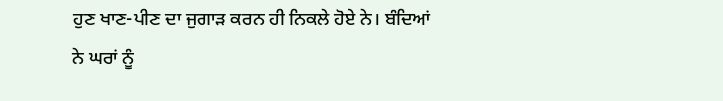ਹੁਣ ਖਾਣ-ਪੀਣ ਦਾ ਜੁਗਾੜ ਕਰਨ ਹੀ ਨਿਕਲੇ ਹੋਏ ਨੇ। ਬੰਦਿਆਂ ਨੇ ਘਰਾਂ ਨੂੰ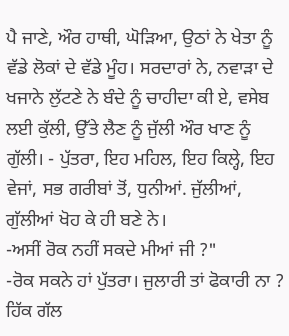ਪੈ ਜਾਣੇ, ਔਰ ਹਾਥੀ, ਘੋੜਿਆ, ਉਠਾਂ ਨੇ ਖੇਤਾ ਨੂੰ ਵੱਡੇ ਲੋਕਾਂ ਦੇ ਵੱਡੇ ਮੂੰਹ। ਸਰਦਾਰਾਂ ਨੇ, ਨਵਾੜਾ ਦੇ ਖਜਾਨੇ ਲੁੱਟਣੇ ਨੇ ਬੰਦੇ ਨੂੰ ਚਾਹੀਦਾ ਕੀ ਏ, ਵਸੇਬ ਲਈ ਕੁੱਲੀ, ਉੱਤੇ ਲੈਣ ਨੂੰ ਜੁੱਲੀ ਔਰ ਖਾਣ ਨੂੰ ਗੁੱਲੀ। - ਪੁੱਤਰਾ, ਇਹ ਮਹਿਲ, ਇਹ ਕਿਲ੍ਹੇ, ਇਹ ਵੇਜਾਂ, ਸਭ ਗਰੀਬਾਂ ਤੋਂ, ਧੁਨੀਆਂ. ਜੁੱਲੀਆਂ, ਗੁੱਲੀਆਂ ਖੋਹ ਕੇ ਹੀ ਬਣੇ ਨੇ।
-ਅਸੀਂ ਰੋਕ ਨਹੀਂ ਸਕਦੇ ਮੀਆਂ ਜੀ ?"
-ਰੋਕ ਸਕਨੇ ਹਾਂ ਪੁੱਤਰਾ। ਜੁਲਾਰੀ ਤਾਂ ਫੋਕਾਰੀ ਨਾ ? ਹਿੱਕ ਗੱਲ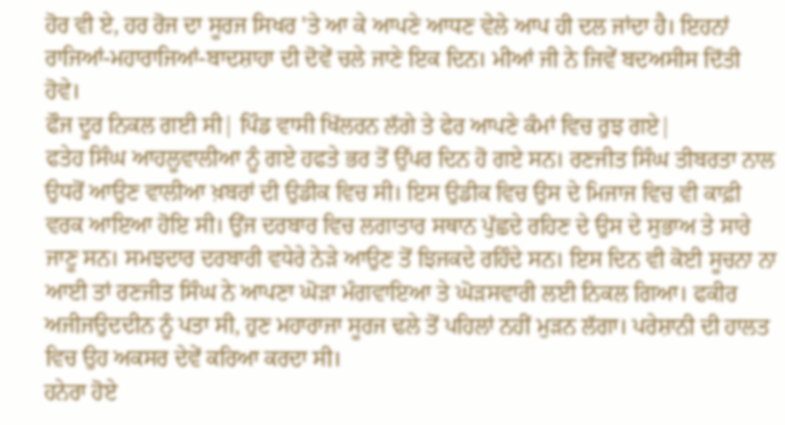ਹੋਰ ਵੀ ਏ, ਹਰ ਰੋਜ ਦਾ ਸੂਰਜ ਸਿਖਰ 'ਤੇ ਆ ਕੇ ਆਪਣੇ ਆਧਣ ਵੇਲੇ ਆਪ ਹੀ ਦਲ ਜਾਂਦਾ ਹੈ। ਇਹਨਾਂ ਰਾਜਿਆਂ-ਮਹਾਰਾਜਿਆਂ-ਬਾਦਸ਼ਾਹਾ ਦੀ ਦੋਵੇਂ ਚਲੇ ਜਾਣੇ ਇਕ ਦਿਨ। ਮੀਆਂ ਜੀ ਨੇ ਜਿਵੇਂ ਬਦਅਸੀਸ ਦਿੱਤੀ ਹੋਵੇ।
ਫੌਜ ਦੂਰ ਨਿਕਲ ਗਈ ਸੀ| ਪਿੰਡ ਵਾਸੀ ਖਿੱਲਰਨ ਲੱਗੇ ਤੇ ਫੇਰ ਆਪਣੇ ਕੰਮਾਂ ਵਿਚ ਰੁਝ ਗਏ|
ਫਤੇਹ ਸਿੰਘ ਆਹਲੂਵਾਲੀਆ ਨੂੰ ਗਏ ਹਫਤੇ ਭਰ ਤੋਂ ਉੱਪਰ ਦਿਨ ਹੋ ਗਏ ਸਨ। ਰਣਜੀਤ ਸਿੰਘ ਤੀਬਰਤਾ ਨਾਲ ਉਧਰੋਂ ਆਉਣ ਵਾਲੀਆ ਖ਼ਬਰਾਂ ਦੀ ਉਡੀਕ ਵਿਚ ਸੀ। ਇਸ ਉਡੀਕ ਵਿਚ ਉਸ ਦੇ ਮਿਜਾਜ ਵਿਚ ਵੀ ਕਾਫ਼ੀ ਵਰਕ ਆਇਆ ਹੋਇ ਸੀ। ਉਂਜ ਦਰਬਾਰ ਵਿਚ ਲਗਾਤਾਰ ਸਥਾਨ ਪੁੱਛਦੇ ਰਹਿਣ ਦੇ ਉਸ ਦੇ ਸੁਭਾਅ ਤੇ ਸਾਰੇ ਜਾਣੂ ਸਨ। ਸਮਝਦਾਰ ਦਰਬਾਰੀ ਵਧੇਰੇ ਨੇੜੇ ਆਉਣ ਤੋਂ ਝਿਜਕਦੇ ਰਹਿੰਦੇ ਸਨ। ਇਸ ਦਿਨ ਵੀ ਕੋਈ ਸੂਚਨਾ ਨਾ ਆਈ ਤਾਂ ਰਣਜੀਤ ਸਿੰਘ ਨੇ ਆਪਣਾ ਘੋੜਾ ਮੰਗਵਾਇਆ ਤੇ ਘੋੜਸਵਾਰੀ ਲਈ ਨਿਕਲ ਗਿਆ। ਫਕੀਰ ਅਜੀਜਉਦਦੀਨ ਨੂੰ ਪਤਾ ਸੀ, ਹੁਣ ਮਹਾਰਾਜਾ ਸੂਰਜ ਢਲੇ ਤੋਂ ਪਹਿਲਾਂ ਨਹੀਂ ਮੁੜਨ ਲੱਗਾ। ਪਰੇਸ਼ਾਨੀ ਦੀ ਹਾਲਤ ਵਿਚ ਉਹ ਅਕਸਰ ਦੇਵੇਂ ਕਰਿਆ ਕਰਦਾ ਸੀ।
ਹਨੇਰਾ ਹੋਏ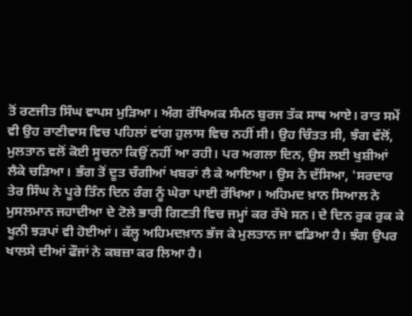ਤੋਂ ਰਣਜੀਤ ਸਿੰਘ ਵਾਪਸ ਮੁੜਿਆ। ਅੰਗ ਰੱਖਿਅਕ ਸੰਮਨ ਬੁਰਜ ਤੱਕ ਸਾਥ ਆਏ। ਰਾਤ ਸਮੇਂ ਵੀ ਉਹ ਰਾਣੀਵਾਸ ਵਿਚ ਪਹਿਲਾਂ ਵਾਂਗ ਹੁਲਾਸ ਵਿਚ ਨਹੀਂ ਸੀ। ਉਹ ਚਿੰਤਤ ਸੀ, ਝੰਗ ਵੱਲੋਂ, ਮੁਲਤਾਨ ਵਲੋਂ ਕੋਈ ਸੂਚਨਾ ਕਿਉਂ ਨਹੀਂ ਆ ਰਹੀ। ਪਰ ਅਗਲਾ ਦਿਨ, ਉਸ ਲਈ ਖੁਸ਼ੀਆਂ ਲੈਕੇ ਚੜਿਆ। ਭੰਗ ਤੋਂ ਦੂਤ ਚੰਗੀਆਂ ਖਬਰਾਂ ਲੈ ਕੇ ਆਇਆ। ਉਸ ਨੇ ਦੱਸਿਆ, 'ਸਰਦਾਰ ਤੇਰ ਸਿੰਘ ਨੇ ਪੂਰੇ ਤਿੰਨ ਦਿਨ ਰੰਗ ਨੂੰ ਘੇਰਾ ਪਾਈ ਰੱਖਿਆ। ਅਹਿਮਦ ਖ਼ਾਨ ਸਿਆਲ ਨੇ ਮੁਸਲਮਾਨ ਜਹਾਦੀਆ ਦੇ ਟੋਲੇ ਭਾਰੀ ਗਿਣਤੀ ਵਿਚ ਜਮ੍ਹਾਂ ਕਰ ਰੱਖੇ ਸਨ। ਦੇ ਦਿਨ ਰੁਕ ਰੁਕ ਕੇ ਖੂਨੀ ਝੜਪਾਂ ਵੀ ਹੋਈਆਂ। ਕੱਲ੍ਹ ਅਹਿਮਦਖ਼ਾਨ ਭੱਜ ਕੇ ਮੁਲਤਾਨ ਜਾ ਵਡਿਆ ਹੈ। ਝੰਗ ਉਪਰ ਖਾਲਸੇ ਦੀਆਂ ਫੌਜਾਂ ਨੇ ਕਬਜ਼ਾ ਕਰ ਲਿਆ ਹੈ।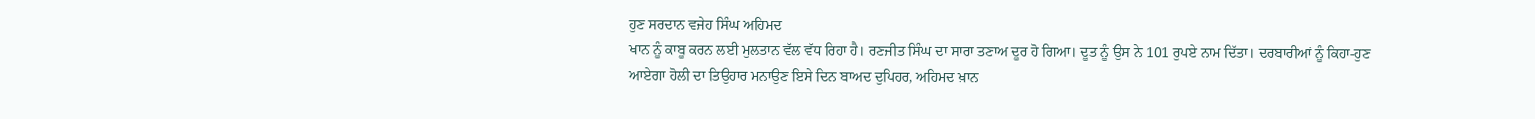ਹੁਣ ਸਰਦਾਨ ਵਜੇਹ ਸਿੰਘ ਅਹਿਮਦ
ਖਾਨ ਨੂੰ ਕਾਬੂ ਕਰਨ ਲਈ ਮੁਲਤਾਨ ਵੱਲ ਵੱਧ ਰਿਹਾ ਹੈ। ਰਣਜੀਤ ਸਿੰਘ ਦਾ ਸਾਰਾ ਤਣਾਅ ਦੂਰ ਹੋ ਗਿਆ। ਦੂਤ ਨੂੰ ਉਸ ਨੇ 101 ਰੁਪਏ ਨਾਮ ਦਿੱਤਾ। ਦਰਬਾਰੀਆਂ ਨੂੰ ਕਿਹਾ-ਹੁਣ ਆਏਗਾ ਹੋਲੀ ਦਾ ਤਿਉਹਾਰ ਮਨਾਉਣ ਇਸੇ ਦਿਨ ਬਾਅਦ ਦੁਪਿਹਰ, ਅਹਿਮਦ ਖ਼ਾਨ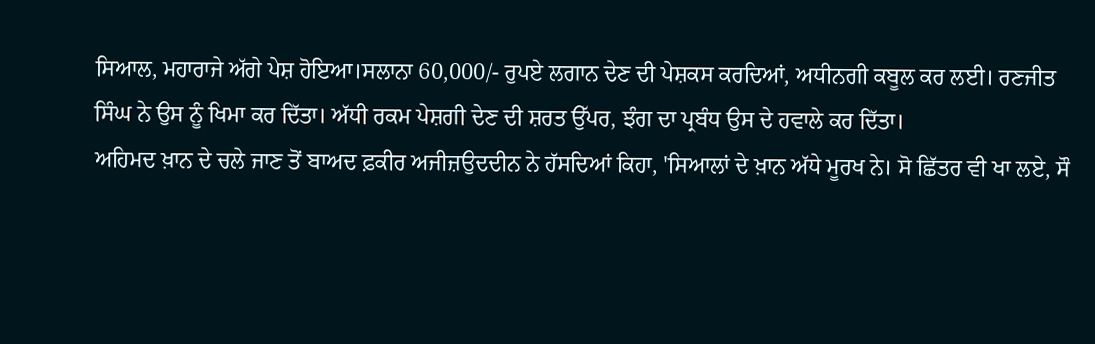ਸਿਆਲ, ਮਹਾਰਾਜੇ ਅੱਗੇ ਪੇਸ਼ ਹੋਇਆ।ਸਲਾਨਾ 60,000/- ਰੁਪਏ ਲਗਾਨ ਦੇਣ ਦੀ ਪੇਸ਼ਕਸ ਕਰਦਿਆਂ, ਅਧੀਨਗੀ ਕਬੂਲ ਕਰ ਲਈ। ਰਣਜੀਤ ਸਿੰਘ ਨੇ ਉਸ ਨੂੰ ਖਿਮਾ ਕਰ ਦਿੱਤਾ। ਅੱਧੀ ਰਕਮ ਪੇਸ਼ਗੀ ਦੇਣ ਦੀ ਸ਼ਰਤ ਉੱਪਰ, ਝੰਗ ਦਾ ਪ੍ਰਬੰਧ ਉਸ ਦੇ ਹਵਾਲੇ ਕਰ ਦਿੱਤਾ।
ਅਹਿਮਦ ਖ਼ਾਨ ਦੇ ਚਲੇ ਜਾਣ ਤੋਂ ਬਾਅਦ ਫ਼ਕੀਰ ਅਜੀਜ਼ਉਦਦੀਨ ਨੇ ਹੱਸਦਿਆਂ ਕਿਹਾ, 'ਸਿਆਲਾਂ ਦੇ ਖ਼ਾਨ ਅੱਧੇ ਮੂਰਖ ਨੇ। ਸੋ ਛਿੱਤਰ ਵੀ ਖਾ ਲਏ, ਸੌ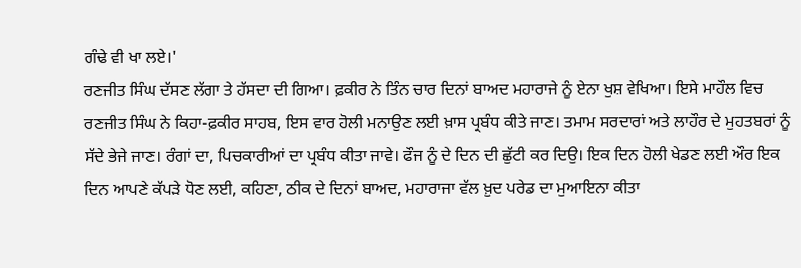ਗੰਢੇ ਵੀ ਖਾ ਲਏ।'
ਰਣਜੀਤ ਸਿੰਘ ਦੱਸਣ ਲੱਗਾ ਤੇ ਹੱਸਦਾ ਦੀ ਗਿਆ। ਫ਼ਕੀਰ ਨੇ ਤਿੰਨ ਚਾਰ ਦਿਨਾਂ ਬਾਅਦ ਮਹਾਰਾਜੇ ਨੂੰ ਏਨਾ ਖੁਸ਼ ਵੇਖਿਆ। ਇਸੇ ਮਾਹੌਲ ਵਿਚ ਰਣਜੀਤ ਸਿੰਘ ਨੇ ਕਿਹਾ-ਫ਼ਕੀਰ ਸਾਹਬ, ਇਸ ਵਾਰ ਹੋਲੀ ਮਨਾਉਣ ਲਈ ਖ਼ਾਸ ਪ੍ਰਬੰਧ ਕੀਤੇ ਜਾਣ। ਤਮਾਮ ਸਰਦਾਰਾਂ ਅਤੇ ਲਾਹੌਰ ਦੇ ਮੁਹਤਬਰਾਂ ਨੂੰ ਸੱਦੇ ਭੇਜੇ ਜਾਣ। ਰੰਗਾਂ ਦਾ, ਪਿਚਕਾਰੀਆਂ ਦਾ ਪ੍ਰਬੰਧ ਕੀਤਾ ਜਾਵੇ। ਫੌਜ ਨੂੰ ਦੇ ਦਿਨ ਦੀ ਛੁੱਟੀ ਕਰ ਦਿਉ। ਇਕ ਦਿਨ ਹੋਲੀ ਖੇਡਣ ਲਈ ਔਰ ਇਕ ਦਿਨ ਆਪਣੇ ਕੱਪੜੇ ਧੋਣ ਲਈ, ਕਹਿਣਾ, ਠੀਕ ਦੇ ਦਿਨਾਂ ਬਾਅਦ, ਮਹਾਰਾਜਾ ਵੱਲ ਖ਼ੁਦ ਪਰੇਡ ਦਾ ਮੁਆਇਨਾ ਕੀਤਾ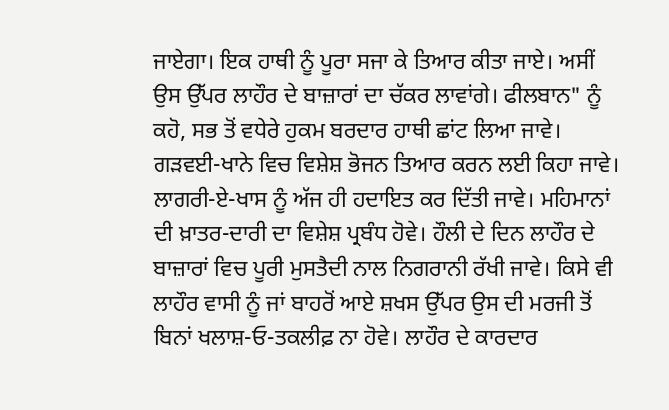ਜਾਏਗਾ। ਇਕ ਹਾਥੀ ਨੂੰ ਪੂਰਾ ਸਜਾ ਕੇ ਤਿਆਰ ਕੀਤਾ ਜਾਏ। ਅਸੀਂ ਉਸ ਉੱਪਰ ਲਾਹੌਰ ਦੇ ਬਾਜ਼ਾਰਾਂ ਦਾ ਚੱਕਰ ਲਾਵਾਂਗੇ। ਫੀਲਬਾਨ" ਨੂੰ ਕਹੋ, ਸਭ ਤੋਂ ਵਧੇਰੇ ਹੁਕਮ ਬਰਦਾਰ ਹਾਥੀ ਛਾਂਟ ਲਿਆ ਜਾਵੇ। ਗੜਵਈ-ਖਾਨੇ ਵਿਚ ਵਿਸ਼ੇਸ਼ ਭੋਜਨ ਤਿਆਰ ਕਰਨ ਲਈ ਕਿਹਾ ਜਾਵੇ। ਲਾਗਰੀ-ਏ-ਖਾਸ ਨੂੰ ਅੱਜ ਹੀ ਹਦਾਇਤ ਕਰ ਦਿੱਤੀ ਜਾਵੇ। ਮਹਿਮਾਨਾਂ ਦੀ ਖ਼ਾਤਰ-ਦਾਰੀ ਦਾ ਵਿਸ਼ੇਸ਼ ਪ੍ਰਬੰਧ ਹੋਵੇ। ਹੌਲੀ ਦੇ ਦਿਨ ਲਾਹੌਰ ਦੇ ਬਾਜ਼ਾਰਾਂ ਵਿਚ ਪੂਰੀ ਮੁਸਤੈਦੀ ਨਾਲ ਨਿਗਰਾਨੀ ਰੱਖੀ ਜਾਵੇ। ਕਿਸੇ ਵੀ ਲਾਹੌਰ ਵਾਸੀ ਨੂੰ ਜਾਂ ਬਾਹਰੋਂ ਆਏ ਸ਼ਖਸ ਉੱਪਰ ਉਸ ਦੀ ਮਰਜੀ ਤੋਂ ਬਿਨਾਂ ਖਲਾਸ਼-ਓ-ਤਕਲੀਫ਼ ਨਾ ਹੋਵੇ। ਲਾਹੌਰ ਦੇ ਕਾਰਦਾਰ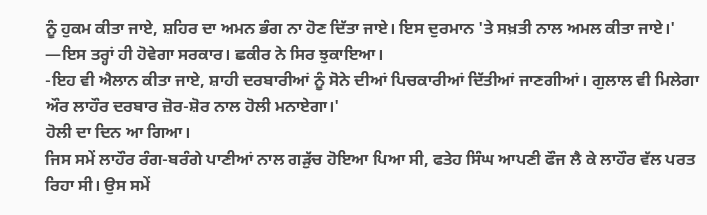ਨੂੰ ਹੁਕਮ ਕੀਤਾ ਜਾਏ, ਸ਼ਹਿਰ ਦਾ ਅਮਨ ਭੰਗ ਨਾ ਹੋਣ ਦਿੱਤਾ ਜਾਏ। ਇਸ ਦੁਰਮਾਨ 'ਤੇ ਸਖ਼ਤੀ ਨਾਲ ਅਮਲ ਕੀਤਾ ਜਾਏ।'
—ਇਸ ਤਰ੍ਹਾਂ ਹੀ ਹੋਵੇਗਾ ਸਰਕਾਰ। ਛਕੀਰ ਨੇ ਸਿਰ ਝੁਕਾਇਆ।
-ਇਹ ਵੀ ਐਲਾਨ ਕੀਤਾ ਜਾਏ, ਸ਼ਾਹੀ ਦਰਬਾਰੀਆਂ ਨੂੰ ਸੋਨੇ ਦੀਆਂ ਪਿਚਕਾਰੀਆਂ ਦਿੱਤੀਆਂ ਜਾਣਗੀਆਂ। ਗੁਲਾਲ ਵੀ ਮਿਲੇਗਾ ਔਰ ਲਾਹੌਰ ਦਰਬਾਰ ਜ਼ੋਰ-ਸ਼ੋਰ ਨਾਲ ਹੋਲੀ ਮਨਾਏਗਾ।'
ਹੋਲੀ ਦਾ ਦਿਨ ਆ ਗਿਆ।
ਜਿਸ ਸਮੇਂ ਲਾਹੌਰ ਰੰਗ-ਬਰੰਗੇ ਪਾਣੀਆਂ ਨਾਲ ਗੜੁੱਚ ਹੋਇਆ ਪਿਆ ਸੀ, ਫਤੇਹ ਸਿੰਘ ਆਪਣੀ ਫੌਜ ਲੈ ਕੇ ਲਾਹੌਰ ਵੱਲ ਪਰਤ ਰਿਹਾ ਸੀ। ਉਸ ਸਮੇਂ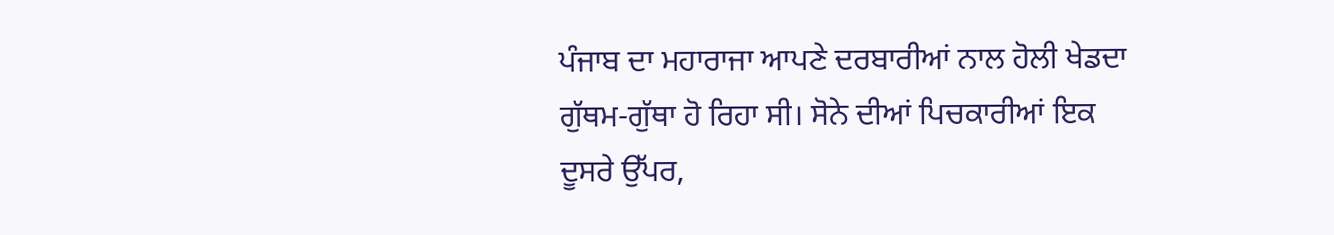ਪੰਜਾਬ ਦਾ ਮਹਾਰਾਜਾ ਆਪਣੇ ਦਰਬਾਰੀਆਂ ਨਾਲ ਹੋਲੀ ਖੇਡਦਾ ਗੁੱਥਮ-ਗੁੱਥਾ ਹੋ ਰਿਹਾ ਸੀ। ਸੋਨੇ ਦੀਆਂ ਪਿਚਕਾਰੀਆਂ ਇਕ ਦੂਸਰੇ ਉੱਪਰ,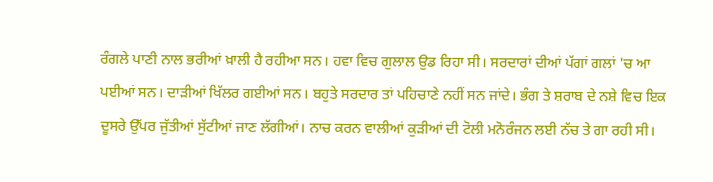ਰੰਗਲੇ ਪਾਣੀ ਨਾਲ ਭਰੀਆਂ ਖ਼ਾਲੀ ਹੈ ਰਹੀਆ ਸਨ। ਹਵਾ ਵਿਚ ਗੁਲਾਲ ਉਡ ਰਿਹਾ ਸੀ। ਸਰਦਾਰਾਂ ਦੀਆਂ ਪੱਗਾਂ ਗਲਾਂ 'ਚ ਆ ਪਈਆਂ ਸਨ। ਦਾੜੀਆਂ ਖਿੱਲਰ ਗਈਆਂ ਸਨ। ਬਹੁਤੇ ਸਰਦਾਰ ਤਾਂ ਪਹਿਚਾਣੇ ਨਹੀਂ ਸਨ ਜਾਂਦੇ। ਭੰਗ ਤੇ ਸ਼ਰਾਬ ਦੇ ਨਸ਼ੇ ਵਿਚ ਇਕ ਦੂਸਰੇ ਉੱਪਰ ਜੁੱਤੀਆਂ ਸੁੱਟੀਆਂ ਜਾਣ ਲੱਗੀਆਂ। ਨਾਚ ਕਰਨ ਵਾਲੀਆਂ ਕੁੜੀਆਂ ਦੀ ਟੋਲੀ ਮਨੋਰੰਜਨ ਲਈ ਨੱਚ ਤੇ ਗਾ ਰਹੀ ਸੀ।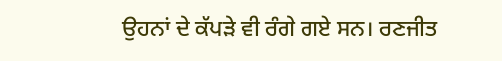ਉਹਨਾਂ ਦੇ ਕੱਪੜੇ ਵੀ ਰੰਗੇ ਗਏ ਸਨ। ਰਣਜੀਤ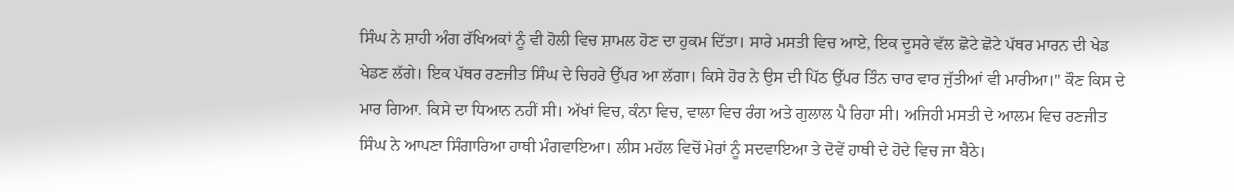ਸਿੰਘ ਨੇ ਸ਼ਾਹੀ ਅੰਗ ਰੱਖਿਅਕਾਂ ਨੂੰ ਵੀ ਹੋਲੀ ਵਿਚ ਸ਼ਾਮਲ ਹੋਣ ਦਾ ਹੁਕਮ ਦਿੱਤਾ। ਸਾਰੇ ਮਸਤੀ ਵਿਚ ਆਏ, ਇਕ ਦੂਸਰੇ ਵੱਲ ਛੋਟੇ ਛੋਟੇ ਪੱਥਰ ਮਾਰਨ ਦੀ ਖੇਡ ਖੇਡਣ ਲੱਗੇ। ਇਕ ਪੱਥਰ ਰਣਜੀਤ ਸਿੰਘ ਦੇ ਚਿਹਰੇ ਉੱਪਰ ਆ ਲੱਗਾ। ਕਿਸੇ ਹੋਰ ਨੇ ਉਸ ਦੀ ਪਿੱਠ ਉੱਪਰ ਤਿੰਨ ਚਾਰ ਵਾਰ ਜੁੱਤੀਆਂ ਵੀ ਮਾਰੀਆ।" ਕੌਣ ਕਿਸ ਦੇ ਮਾਰ ਗਿਆ. ਕਿਸੇ ਦਾ ਧਿਆਨ ਨਹੀਂ ਸੀ। ਅੱਖਾਂ ਵਿਚ, ਕੰਨਾ ਵਿਚ, ਵਾਲਾ ਵਿਚ ਰੰਗ ਅਤੇ ਗੁਲਾਲ ਪੈ ਰਿਹਾ ਸੀ। ਅਜਿਹੀ ਮਸਤੀ ਦੇ ਆਲਮ ਵਿਚ ਰਣਜੀਤ ਸਿੰਘ ਨੇ ਆਪਣਾ ਸਿੰਗਾਰਿਆ ਹਾਥੀ ਮੰਗਵਾਇਆ। ਲੀਸ ਮਹੱਲ ਵਿਚੋਂ ਮੇਰਾਂ ਨੂੰ ਸਦਵਾਇਆ ਤੇ ਦੋਵੇਂ ਹਾਥੀ ਦੇ ਹੋਦੇ ਵਿਚ ਜਾ ਬੈਠੇ।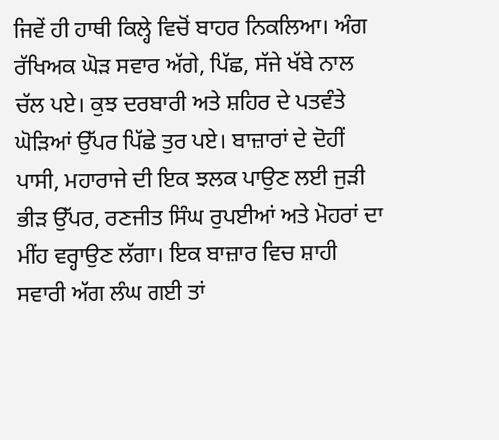ਜਿਵੇਂ ਹੀ ਹਾਥੀ ਕਿਲ੍ਹੇ ਵਿਚੋਂ ਬਾਹਰ ਨਿਕਲਿਆ। ਅੰਗ ਰੱਖਿਅਕ ਘੋੜ ਸਵਾਰ ਅੱਗੇ, ਪਿੱਛ, ਸੱਜੇ ਖੱਬੇ ਨਾਲ ਚੱਲ ਪਏ। ਕੁਝ ਦਰਬਾਰੀ ਅਤੇ ਸ਼ਹਿਰ ਦੇ ਪਤਵੰਤੇ ਘੋੜਿਆਂ ਉੱਪਰ ਪਿੱਛੇ ਤੁਰ ਪਏ। ਬਾਜ਼ਾਰਾਂ ਦੇ ਦੋਹੀਂ ਪਾਸੀ, ਮਹਾਰਾਜੇ ਦੀ ਇਕ ਝਲਕ ਪਾਉਣ ਲਈ ਜੁੜੀ ਭੀੜ ਉੱਪਰ, ਰਣਜੀਤ ਸਿੰਘ ਰੁਪਈਆਂ ਅਤੇ ਮੋਹਰਾਂ ਦਾ ਮੀਂਹ ਵਰ੍ਹਾਉਣ ਲੱਗਾ। ਇਕ ਬਾਜ਼ਾਰ ਵਿਚ ਸ਼ਾਹੀ ਸਵਾਰੀ ਅੱਗ ਲੰਘ ਗਈ ਤਾਂ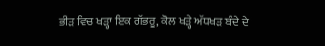ਭੀੜ ਵਿਚ ਖੜ੍ਹਾ ਇਕ ਗੱਭਰੂ, ਕੋਲ ਖੜ੍ਹੇ ਅੱਧਖੜ ਬੰਦੇ ਦੇ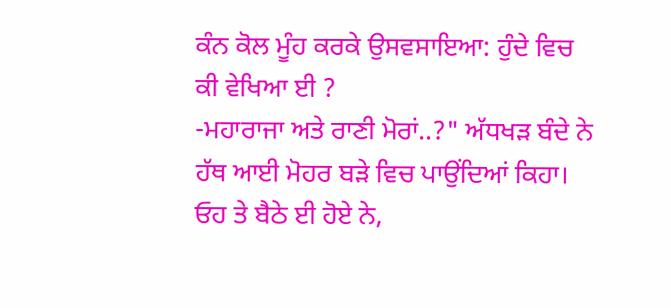ਕੰਨ ਕੋਲ ਮੂੰਹ ਕਰਕੇ ਉਸਵਸਾਇਆ: ਹੁੰਦੇ ਵਿਚ ਕੀ ਵੇਖਿਆ ਈ ?
-ਮਹਾਰਾਜਾ ਅਤੇ ਰਾਣੀ ਮੋਰਾਂ..?" ਅੱਧਖੜ ਬੰਦੇ ਨੇ ਹੱਥ ਆਈ ਮੋਹਰ ਬੜੇ ਵਿਚ ਪਾਉਂਦਿਆਂ ਕਿਹਾ।
ਓਹ ਤੇ ਬੈਠੇ ਈ ਹੋਏ ਨੇ,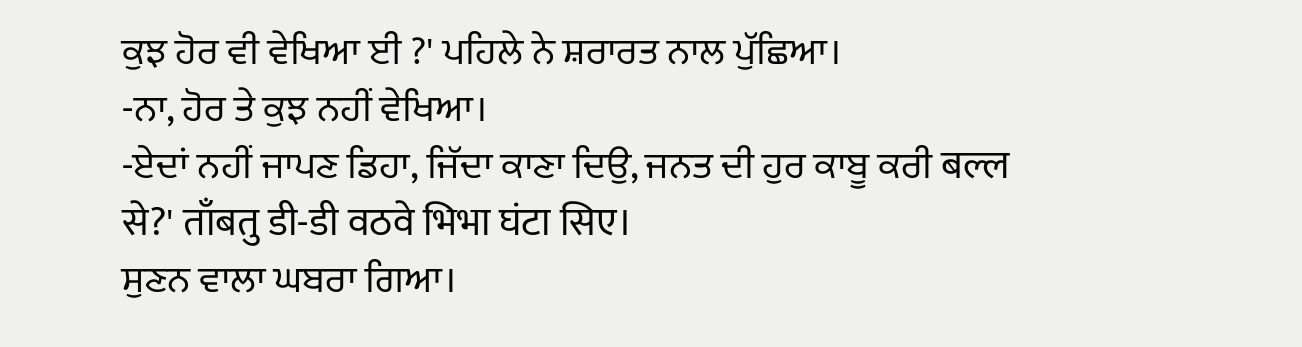ਕੁਝ ਹੋਰ ਵੀ ਵੇਖਿਆ ਈ ?' ਪਹਿਲੇ ਨੇ ਸ਼ਰਾਰਤ ਨਾਲ ਪੁੱਛਿਆ।
-ਨਾ, ਹੋਰ ਤੇ ਕੁਝ ਨਹੀਂ ਵੇਖਿਆ।
-ਏਦਾਂ ਨਹੀਂ ਜਾਪਣ ਡਿਹਾ, ਜਿੱਦਾ ਕਾਣਾ ਦਿਉ, ਜਨਤ ਦੀ ਹੁਰ ਕਾਬੂ ਕਰੀ बल्ल से?' ताँबतु डी-डी वठवे भिभा घंटा सिए।
ਸੁਣਨ ਵਾਲਾ ਘਬਰਾ ਗਿਆ।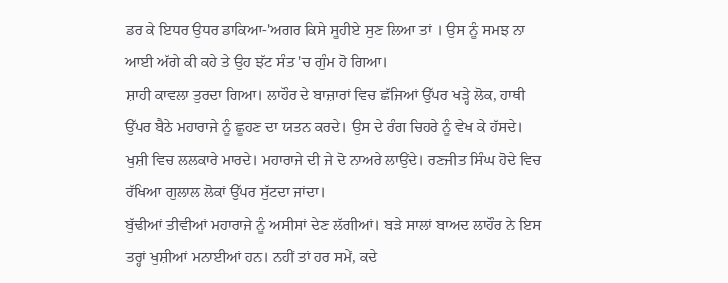ਡਰ ਕੇ ਇਧਰ ਉਧਰ ਡਾਕਿਆ-'ਅਗਰ ਕਿਸੇ ਸੂਹੀਏ ਸੁਣ ਲਿਆ ਤਾਂ । ਉਸ ਨੂੰ ਸਮਝ ਨਾ ਆਈ ਅੱਗੇ ਕੀ ਕਹੇ ਤੇ ਉਹ ਝੱਟ ਸੰਤ 'ਚ ਗੁੰਮ ਹੋ ਗਿਆ।
ਸ਼ਾਹੀ ਕਾਵਲਾ ਤੁਰਦਾ ਗਿਆ। ਲਾਹੌਰ ਦੇ ਬਾਜ਼ਾਰਾਂ ਵਿਚ ਛੱਜਿਆਂ ਉੱਪਰ ਖੜ੍ਹੇ ਲੋਕ, ਹਾਥੀ ਉੱਪਰ ਬੈਠੇ ਮਹਾਰਾਜੇ ਨੂੰ ਛੂਹਣ ਦਾ ਯਤਨ ਕਰਦੇ। ਉਸ ਦੇ ਰੰਗ ਚਿਹਰੇ ਨੂੰ ਵੇਖ ਕੇ ਹੱਸਦੇ। ਖੁਸ਼ੀ ਵਿਚ ਲਲਕਾਰੇ ਮਾਰਦੇ। ਮਹਾਰਾਜੇ ਦੀ ਜੇ ਦੋ ਨਾਅਰੇ ਲਾਉਂਦੇ। ਰਣਜੀਤ ਸਿੰਘ ਹੋਦੇ ਵਿਚ ਰੱਖਿਆ ਗੁਲਾਲ ਲੋਕਾਂ ਉੱਪਰ ਸੁੱਟਦਾ ਜਾਂਦਾ।
ਬੁੱਢੀਆਂ ਤੀਵੀਆਂ ਮਹਾਰਾਜੇ ਨੂੰ ਅਸੀਸਾਂ ਦੇਣ ਲੱਗੀਆਂ। ਬੜੇ ਸਾਲਾਂ ਬਾਅਦ ਲਾਹੌਰ ਨੇ ਇਸ ਤਰ੍ਹਾਂ ਖੁਸ਼ੀਆਂ ਮਨਾਈਆਂ ਹਨ। ਨਹੀਂ ਤਾਂ ਹਰ ਸਮੇਂ, ਕਦੇ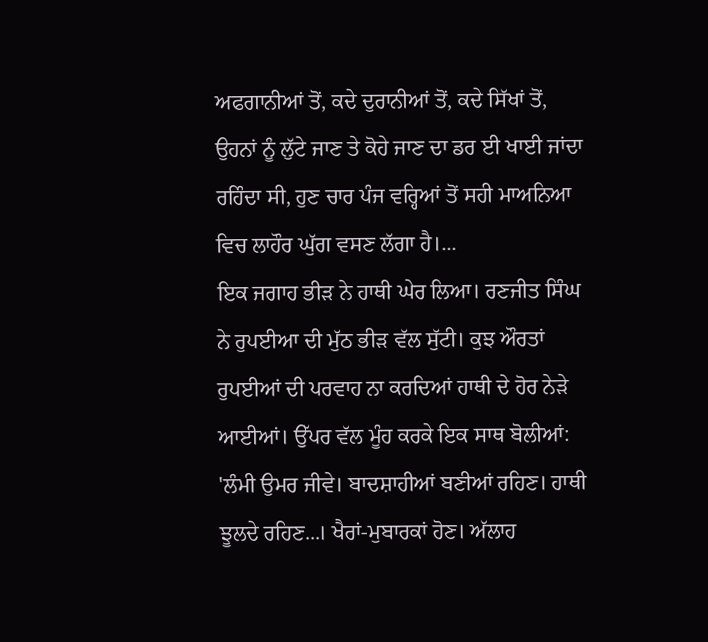ਅਫਗਾਨੀਆਂ ਤੋਂ, ਕਦੇ ਦੁਰਾਨੀਆਂ ਤੋਂ, ਕਦੇ ਸਿੱਖਾਂ ਤੋਂ, ਉਹਨਾਂ ਨੂੰ ਲੁੱਟੇ ਜਾਣ ਤੇ ਕੋਹੇ ਜਾਣ ਦਾ ਡਰ ਈ ਖਾਈ ਜਾਂਦਾ ਰਹਿੰਦਾ ਸੀ, ਹੁਣ ਚਾਰ ਪੰਜ ਵਰ੍ਹਿਆਂ ਤੋਂ ਸਹੀ ਮਾਅਨਿਆ ਵਿਚ ਲਾਹੌਰ ਘੁੱਗ ਵਸਣ ਲੱਗਾ ਹੈ।...
ਇਕ ਜਗਾਹ ਭੀੜ ਨੇ ਹਾਥੀ ਘੇਰ ਲਿਆ। ਰਣਜੀਤ ਸਿੰਘ ਨੇ ਰੁਪਈਆ ਦੀ ਮੁੱਠ ਭੀੜ ਵੱਲ ਸੁੱਟੀ। ਕੁਝ ਔਰਤਾਂ ਰੁਪਈਆਂ ਦੀ ਪਰਵਾਹ ਨਾ ਕਰਦਿਆਂ ਹਾਥੀ ਦੇ ਹੋਰ ਨੇੜੇ ਆਈਆਂ। ਉੱਪਰ ਵੱਲ ਮੂੰਹ ਕਰਕੇ ਇਕ ਸਾਥ ਬੋਲੀਆਂ:
'ਲੰਮੀ ਉਮਰ ਜੀਵੇ। ਬਾਦਸ਼ਾਹੀਆਂ ਬਣੀਆਂ ਰਹਿਣ। ਹਾਥੀ ਝੂਲਦੇ ਰਹਿਣ...। ਖੈਰਾਂ-ਮੁਬਾਰਕਾਂ ਹੋਣ। ਅੱਲਾਹ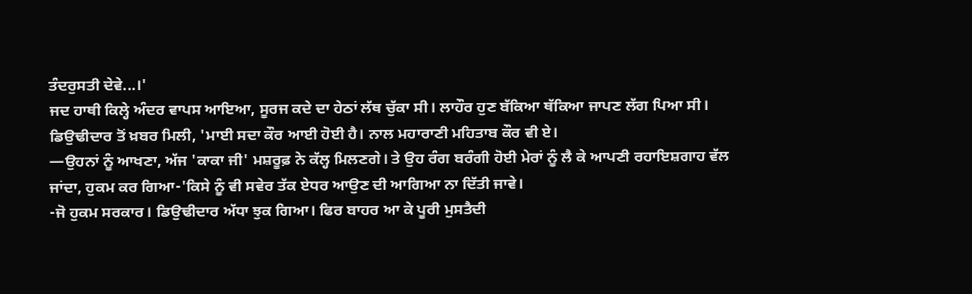ਤੰਦਰੁਸਤੀ ਦੇਵੇ...।'
ਜਦ ਹਾਥੀ ਕਿਲ੍ਹੇ ਅੰਦਰ ਵਾਪਸ ਆਇਆ, ਸੂਰਜ ਕਦੇ ਦਾ ਹੇਠਾਂ ਲੱਥ ਚੁੱਕਾ ਸੀ। ਲਾਹੌਰ ਹੁਣ ਬੱਕਿਆ ਥੱਕਿਆ ਜਾਪਣ ਲੱਗ ਪਿਆ ਸੀ।
ਡਿਉਢੀਦਾਰ ਤੋਂ ਖ਼ਬਰ ਮਿਲੀ, 'ਮਾਈ ਸਦਾ ਕੌਰ ਆਈ ਹੋਈ ਹੈ। ਨਾਲ ਮਹਾਰਾਣੀ ਮਹਿਤਾਬ ਕੌਰ ਵੀ ਏ।
—ਉਹਨਾਂ ਨੂੰ ਆਖਣਾ, ਅੱਜ 'ਕਾਕਾ ਜੀ' ਮਸ਼ਰੂਫ਼ ਨੇ ਕੱਲ੍ਹ ਮਿਲਣਗੇ। ਤੇ ਉਹ ਰੰਗ ਬਰੰਗੀ ਹੋਈ ਮੇਰਾਂ ਨੂੰ ਲੈ ਕੇ ਆਪਣੀ ਰਹਾਇਸ਼ਗਾਹ ਵੱਲ ਜਾਂਦਾ, ਹੁਕਮ ਕਰ ਗਿਆ-'ਕਿਸੇ ਨੂੰ ਵੀ ਸਵੇਰ ਤੱਕ ਏਧਰ ਆਉਣ ਦੀ ਆਗਿਆ ਨਾ ਦਿੱਤੀ ਜਾਵੇ।
-ਜੋ ਹੁਕਮ ਸਰਕਾਰ। ਡਿਉਢੀਦਾਰ ਅੱਧਾ ਝੁਕ ਗਿਆ। ਫਿਰ ਬਾਹਰ ਆ ਕੇ ਪੂਰੀ ਮੁਸਤੈਦੀ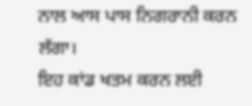ਨਾਲ ਆਸ ਪਾਸ ਨਿਗਰਾਨੀ ਕਰਨ ਲੱਗਾ।
ਇਹ ਕਾਂਡ ਖਤਮ ਕਰਨ ਲਈ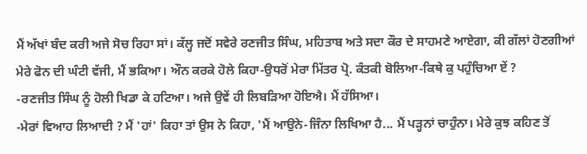ਮੈਂ ਅੱਖਾਂ ਬੰਦ ਕਰੀ ਅਜੇ ਸੋਚ ਰਿਹਾ ਸਾਂ। ਕੱਲ੍ਹ ਜਦੋਂ ਸਵੇਰੇ ਰਣਜੀਤ ਸਿੰਘ, ਮਹਿਤਾਬ ਅਤੇ ਸਦਾ ਕੌਰ ਦੇ ਸਾਹਮਣੇ ਆਏਗਾ, ਕੀ ਗੱਲਾਂ ਹੋਣਗੀਆਂ ਮੇਰੇ ਫੋਨ ਦੀ ਘੰਟੀ ਵੱਜੀ, ਮੈਂ ਭਕਿਆ। ਔਨ ਕਰਕੇ ਹੋਲੇ ਕਿਹਾ-ਉਧਰੋਂ ਮੇਰਾ ਮਿੱਤਰ ਪ੍ਰੋ. ਕੰਤਕੀ ਬੋਲਿਆ-ਕਿਥੇ ਕੁ ਪਹੁੰਚਿਆ ਏਂ ?
-ਰਣਜੀਤ ਸਿੰਘ ਨੂੰ ਹੋਲੀ ਖਿਡਾ ਕੇ ਹਟਿਆ। ਅਜੇ ਉਵੇਂ ਹੀ ਲਿਬੜਿਆ ਹੋਇਐ। ਮੈਂ ਹੱਸਿਆ।
-ਮੇਰਾਂ ਵਿਆਹ ਲਿਆਦੀ ? ਮੈਂ 'ਹਾਂ' ਕਿਹਾ ਤਾਂ ਉਸ ਨੇ ਕਿਹਾ, 'ਮੈਂ ਆਉਨੇ-ਜਿੰਨਾ ਲਿਖਿਆ ਹੈ... ਮੈਂ ਪੜ੍ਹਨਾਂ ਚਾਹੁੰਨਾ। ਮੇਰੇ ਕੁਝ ਕਹਿਣ ਤੋਂ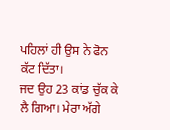ਪਹਿਲਾਂ ਹੀ ਉਸ ਨੇ ਫੋਨ ਕੱਟ ਦਿੱਤਾ।
ਜਦ ਉਹ 23 ਕਾਂਡ ਚੁੱਕ ਕੇ ਲੈ ਗਿਆ। ਮੇਰਾ ਅੱਗੇ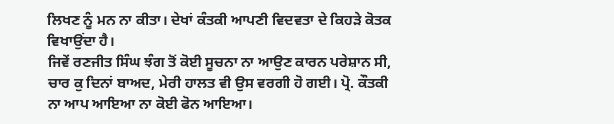ਲਿਖਣ ਨੂੰ ਮਨ ਨਾ ਕੀਤਾ। ਦੇਖਾਂ ਕੰਤਕੀ ਆਪਣੀ ਵਿਦਵਤਾ ਦੇ ਕਿਹੜੇ ਕੋਤਕ ਵਿਖਾਉਂਦਾ ਹੈ।
ਜਿਵੇਂ ਰਣਜੀਤ ਸਿੰਘ ਝੰਗ ਤੋਂ ਕੋਈ ਸੂਚਨਾ ਨਾ ਆਉਣ ਕਾਰਨ ਪਰੇਸ਼ਾਨ ਸੀ, ਚਾਰ ਕੁ ਦਿਨਾਂ ਬਾਅਦ, ਮੇਰੀ ਹਾਲਤ ਵੀ ਉਸ ਵਰਗੀ ਹੋ ਗਈ। ਪ੍ਰੋ. ਕੌਤਕੀ ਨਾ ਆਪ ਆਇਆ ਨਾ ਕੋਈ ਫੋਨ ਆਇਆ।